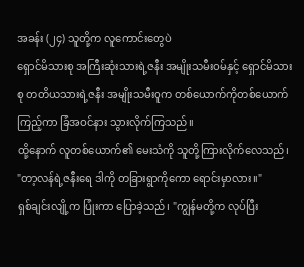အခန်း (၂၄) သူတို့က လူကောင်းတွေပဲ
ရှောင်မိသားစု အကြီးဆုံးသားရဲ့ဇနီး အမျိုးသမီးဝမ်နှင့် ရှောင်မိသားစု တတိယသားရဲ့ဇနီး အမျိုးသမီးဝူက တစ်ယောက်ကိုတစ်ယောက်ကြည့်ကာ ခြံအဝင်နား သွားလိုက်ကြသည်။
ထို့နောက် လူတစ်ယောက်၏ မေးသံကို သူတို့ကြားလိုက်လေသည်၊ "တာ့လန်ရဲ့ဇနီးရေ ဒါကို တခြားရွာကိုကော ရောင်းမှာလား။"
ရှစ်ချင်းလျို့က ပြုံးကာ ပြောခဲ့သည်၊ "ကျွန်မတို့က လုပ်ပြီး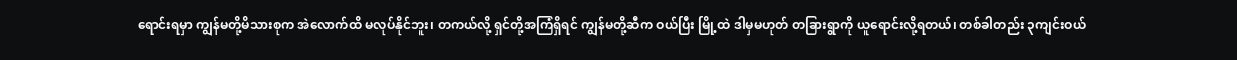ရောင်းရမှာ ကျွန်မတို့မိသားစုက အဲလောက်ထိ မလုပ်နိုင်ဘူး၊ တကယ်လို့ ရှင်တို့အကြံရှိရင် ကျွန်မတို့ဆီက ဝယ်ပြီး မြို့ထဲ ဒါမှမဟုတ် တခြားရွာကို ယူရောင်းလို့ရတယ်၊ တစ်ခါတည်း ၃ကျင်းဝယ်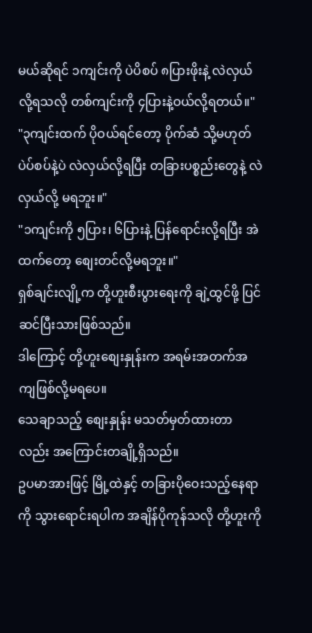မယ်ဆိုရင် ၁ကျင်းကို ပဲပိစပ် ၈ပြားဖိုးနဲ့ လဲလှယ်လို့ရသလို တစ်ကျင်းကို ၄ပြားနဲ့ဝယ်လို့ရတယ်။"
"၃ကျင်းထက် ပိုဝယ်ရင်တော့ ပိုက်ဆံ သို့မဟုတ် ပဲပ်စပ်နဲ့ပဲ လဲလှယ်လို့ရပြီး တခြားပစ္စည်းတွေနဲ့ လဲလှယ်လို့ မရဘူး။"
"၁ကျင်းကို ၅ပြား၊ ၆ပြားနဲ့ ပြန်ရောင်းလို့ရပြီး အဲထက်တော့ စျေးတင်လို့မရဘူး။"
ရှစ်ချင်းလျို့က တို့ဟူးစီးပွားရေးကို ချဲ့ထွင်ဖို့ ပြင်ဆင်ပြီးသားဖြစ်သည်။
ဒါကြောင့် တို့ဟူးစျေးနှုန်းက အရမ်းအတက်အကျဖြစ်လို့မရပေ။
သေချာသည့် စျေးနှုန်း မသတ်မှတ်ထားတာလည်း အကြောင်းတချို့ရှိသည်။
ဥပမာအားဖြင့် မြို့ထဲနှင့် တခြားပိုဝေးသည့်နေရာကို သွားရောင်းရပါက အချိန်ပိုကုန်သလို တို့ဟူးကို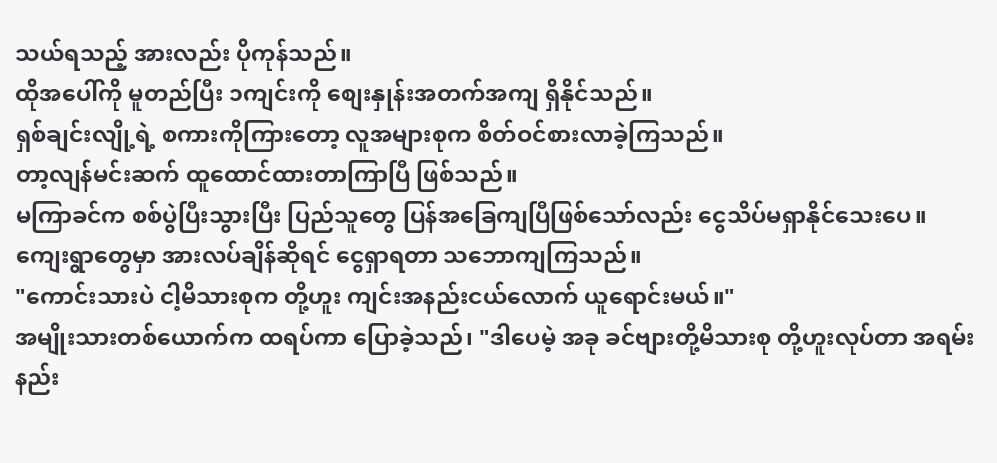သယ်ရသည့် အားလည်း ပိုကုန်သည်။
ထိုအပေါ်ကို မူတည်ပြီး ၁ကျင်းကို စျေးနှုန်းအတက်အကျ ရှိနိုင်သည်။
ရှစ်ချင်းလျို့ရဲ့ စကားကိုကြားတော့ လူအများစုက စိတ်ဝင်စားလာခဲ့ကြသည်။
တာ့လျန်မင်းဆက် ထူထောင်ထားတာကြာပြီ ဖြစ်သည်။
မကြာခင်က စစ်ပွဲပြီးသွားပြီး ပြည်သူတွေ ပြန်အခြေကျပြီဖြစ်သော်လည်း ငွေသိပ်မရှာနိုင်သေးပေ။
ကျေးရွာတွေမှာ အားလပ်ချိန်ဆိုရင် ငွေရှာရတာ သဘောကျကြသည်။
"ကောင်းသားပဲ ငါ့မိသားစုက တို့ဟူး ကျင်းအနည်းငယ်လောက် ယူရောင်းမယ်။"
အမျိုးသားတစ်ယောက်က ထရပ်ကာ ပြောခဲ့သည်၊ "ဒါပေမဲ့ အခု ခင်ဗျားတို့မိသားစု တို့ဟူးလုပ်တာ အရမ်းနည်း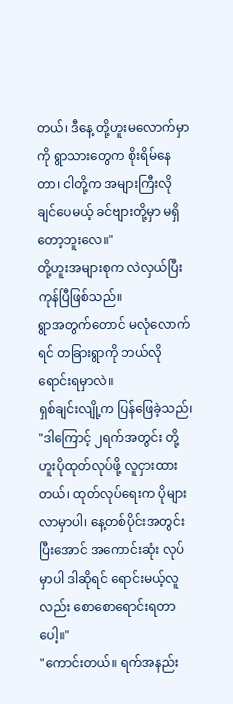တယ်၊ ဒီနေ့ တို့ဟူးမလောက်မှာကို ရွာသားတွေက စိုးရိမ်နေတာ၊ ငါတို့က အများကြီးလို ချင်ပေမယ့် ခင်ဗျားတို့မှာ မရှိတော့ဘူးလေ။"
တို့ဟူးအများစုက လဲလှယ်ပြီးကုန်ပြီဖြစ်သည်။
ရွာအတွက်တောင် မလုံလောက်ရင် တခြားရွာကို ဘယ်လိုရောင်းရမှာလဲ။
ရှစ်ချင်းလျို့က ပြန်ဖြေခဲ့သည်၊ "ဒါကြောင့် ၂ရက်အတွင်း တို့ဟူးပိုထုတ်လုပ်ဖို့ လူငှားထားတယ်၊ ထုတ်လုပ်ရေးက ပိုများလာမှာပါ၊ နေ့တစ်ပိုင်းအတွင်း ပြီးအောင် အကောင်းဆုံး လုပ်မှာပါ ဒါဆိုရင် ရောင်းမယ့်လူလည်း စောစောရောင်းရတာပေါ့။"
"ကောင်းတယ်။ ရက်အနည်း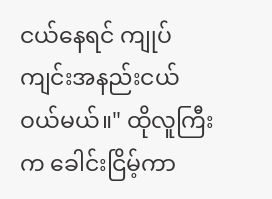ငယ်နေရင် ကျုပ် ကျင်းအနည်းငယ် ဝယ်မယ်။" ထိုလူကြီးက ခေါင်းငြိမ့်ကာ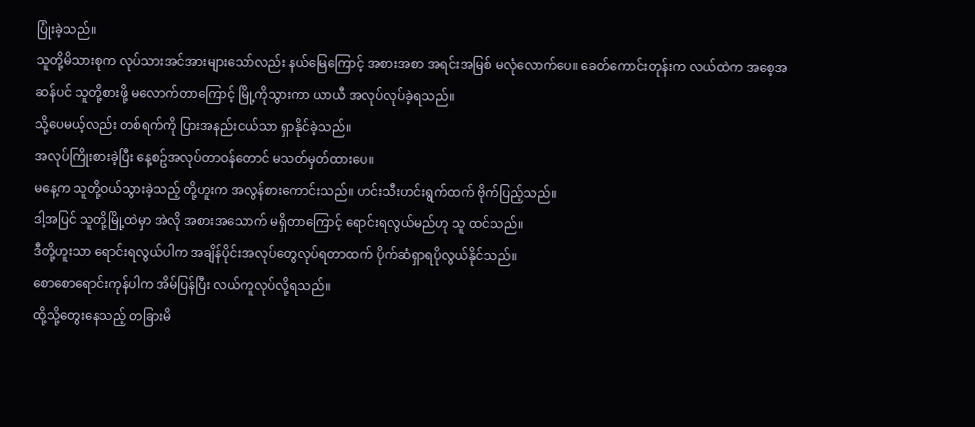ပြုံးခဲ့သည်။
သူတို့မိသားစုက လုပ်သားအင်အားများသော်လည်း နယ်မြေကြောင့် အစားအစာ အရင်းအမြစ် မလုံလောက်ပေ။ ခေတ်ကောင်းတုန်းက လယ်ထဲက အစေ့အဆန်ပင် သူတို့စားဖို့ မလောက်တာကြောင့် မြို့ကိုသွားကာ ယာယီ အလုပ်လုပ်ခဲ့ရသည်။
သို့ပေမယ့်လည်း တစ်ရက်ကို ပြားအနည်းငယ်သာ ရှာနိုင်ခဲ့သည်။
အလုပ်ကြိုးစားခဲ့ပြီး နေ့စဥ်အလုပ်တာဝန်တောင် မသတ်မှတ်ထားပေ။
မနေ့က သူတို့ဝယ်သွားခဲ့သည့် တို့ဟူးက အလွန်စားကောင်းသည်။ ဟင်းသီးဟင်းရွက်ထက် ဗိုက်ပြည့်သည်။
ဒါ့အပြင် သူတို့မြို့ထဲမှာ အဲလို အစားအသောက် မရှိတာကြောင့် ရောင်းရလွယ်မည်ဟု သူ ထင်သည်။
ဒီတို့ဟူးသာ ရောင်းရလွယ်ပါက အချိန်ပိုင်းအလုပ်တွေလုပ်ရတာထက် ပိုက်ဆံရှာရပိုလွယ်နိုင်သည်။
စောစောရောင်းကုန်ပါက အိမ်ပြန်ပြီး လယ်ကူလုပ်လို့ရသည်။
ထို့သို့တွေးနေသည့် တခြားမိ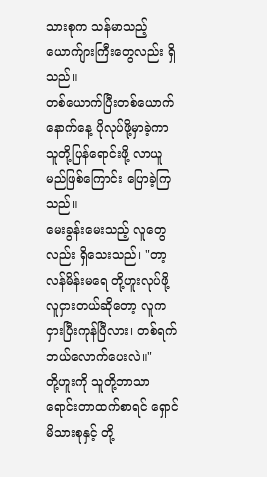သားစုက သန်မာသည့်ယောက်ျားကြီးတွေလည်း ရှိသည်။
တစ်ယောက်ပြီးတစ်ယောက် နောက်နေ့ ပိုလုပ်ဖို့မှာခဲ့ကာ သူတို့ပြန်ရောင်းဖို့ လာယူမည်ဖြစ်ကြောင်း ပြောခဲ့ကြသည်။
မေးခွန်းမေးသည့် လူတွေလည်း ရှိသေးသည်၊ "တာ့လန်မိန်းမရေ တို့ဟူးလုပ်ဖို့ လူငှားတယ်ဆိုတော့ လူက ငှားပြီးကုန်ပြီလား၊ တစ်ရက် ဘယ်လောက်ပေးလဲ။"
တို့ဟူးကို သူတို့ဘာသာရောင်းတာထက်စာရင် ရှောင်မိသားစုနှင့် တို့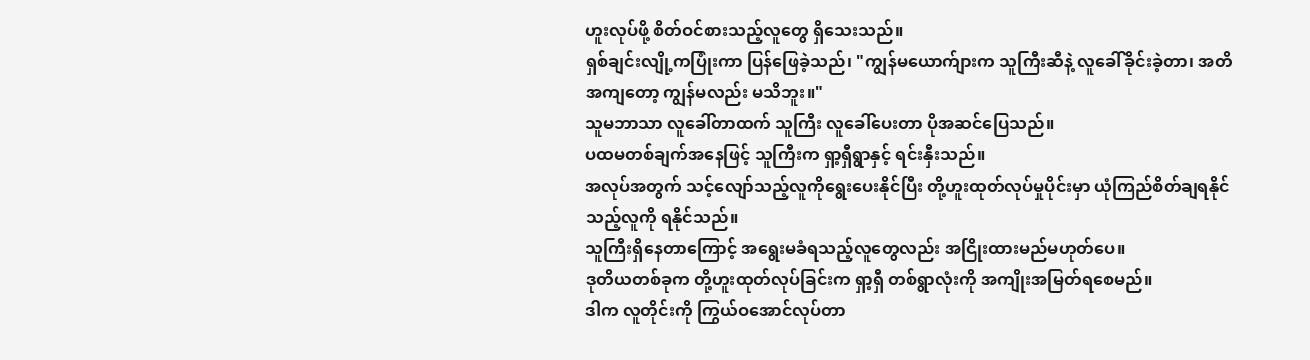ဟူးလုပ်ဖို့ စိတ်ဝင်စားသည့်လူတွေ ရှိသေးသည်။
ရှစ်ချင်းလျို့ကပြုံးကာ ပြန်ဖြေခဲ့သည်၊ "ကျွန်မယောက်ျားက သူကြီးဆီနဲ့ လူခေါ်ခိုင်းခဲ့တာ၊ အတိအကျတော့ ကျွန်မလည်း မသိဘူး။"
သူမဘာသာ လူခေါ်တာထက် သူကြီး လူခေါ်ပေးတာ ပိုအဆင်ပြေသည်။
ပထမတစ်ချက်အနေဖြင့် သူကြီးက ရှာ့ရှီရွာနှင့် ရင်းနှီးသည်။
အလုပ်အတွက် သင့်လျော်သည့်လူကိုရွေးပေးနိုင်ပြီး တို့ဟူးထုတ်လုပ်မှုပိုင်းမှာ ယုံကြည်စိတ်ချရနိုင်သည့်လူကို ရနိုင်သည်။
သူကြီးရှိနေတာကြောင့် အရွေးမခံရသည့်လူတွေလည်း အငြိုးထားမည်မဟုတ်ပေ။
ဒုတိယတစ်ခုက တို့ဟူးထုတ်လုပ်ခြင်းက ရှာ့ရှီ တစ်ရွာလုံးကို အကျိုးအမြတ်ရစေမည်။
ဒါက လူတိုင်းကို ကြွယ်ဝအောင်လုပ်တာ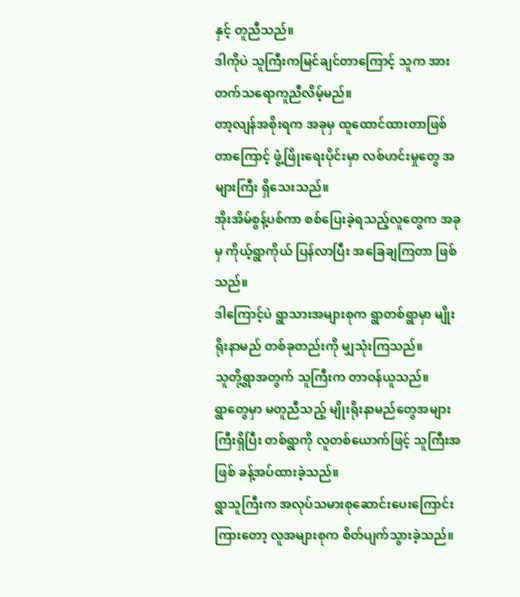နှင့် တူညီသည်။
ဒါကိုပဲ သူကြီးကမြင်ချင်တာကြောင့် သူက အားတက်သရောကူညီလိမ့်မည်။
တာ့လျန်အစိုးရက အခုမှ ထူထောင်ထားတာဖြစ်တာကြောင့် ဖွံ့ဖြိုးရေးပိုင်းမှာ လစ်ဟင်းမှုတွေ အများကြီး ရှိသေးသည်။
အိုးအိမ်စွန့်ပစ်ကာ စစ်ပြေးခဲ့ရသည့်လူတွေက အခုမှ ကိုယ့်ရွာကိုယ် ပြန်လာပြီး အခြေချကြတာ ဖြစ်သည်။
ဒါကြောင့်ပဲ ရွာသားအများစုက ရွာတစ်ရွာမှာ မျိုးရိုးနာမည် တစ်ခုတည်းကို မျှသုံးကြသည်။
သူတို့ရွာအတွက် သူကြီးက တာဝန်ယူသည်။
ရွာတွေမှာ မတူညီသည့် မျိုးရိုးနာမည်တွေအများကြီးရှိပြီး တစ်ရွာကို လူတစ်ယောက်ဖြင့် သူကြီးအဖြစ် ခန့်အပ်ထားခဲ့သည်။
ရွာသူကြီးက အလုပ်သမားစုဆောင်းပေးကြောင်းကြားတော့ လူအများစုက စိတ်ပျက်သွားခဲ့သည်။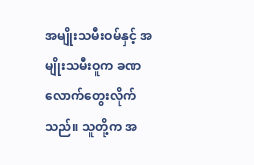အမျိုးသမီးဝမ်နှင့် အမျိုးသမီးဝူက ခဏလောက်တွေးလိုက်သည်။ သူတို့က အ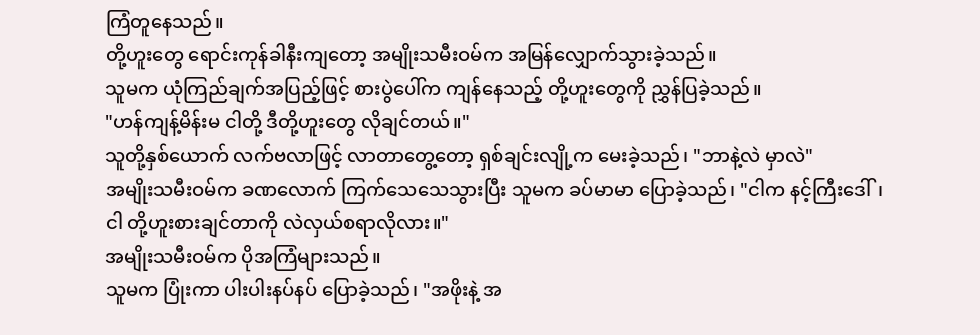ကြံတူနေသည်။
တို့ဟူးတွေ ရောင်းကုန်ခါနီးကျတော့ အမျိုးသမီးဝမ်က အမြန်လျှောက်သွားခဲ့သည်။
သူမက ယုံကြည်ချက်အပြည့်ဖြင့် စားပွဲပေါ်က ကျန်နေသည့် တို့ဟူးတွေကို ညွှန်ပြခဲ့သည်။
"ဟန်ကျန့်မိန်းမ ငါတို့ ဒီတို့ဟူးတွေ လိုချင်တယ်။"
သူတို့နှစ်ယောက် လက်ဗလာဖြင့် လာတာတွေ့တော့ ရှစ်ချင်းလျို့က မေးခဲ့သည်၊ "ဘာနဲ့လဲ မှာလဲ"
အမျိုးသမီးဝမ်က ခဏလောက် ကြက်သေသေသွားပြီး သူမက ခပ်မာမာ ပြောခဲ့သည်၊ "ငါက နင့်ကြီးဒေါ်၊ ငါ တို့ဟူးစားချင်တာကို လဲလှယ်စရာလိုလား။"
အမျိုးသမီးဝမ်က ပိုအကြံများသည်။
သူမက ပြုံးကာ ပါးပါးနပ်နပ် ပြောခဲ့သည်၊ "အဖိုးနဲ့ အ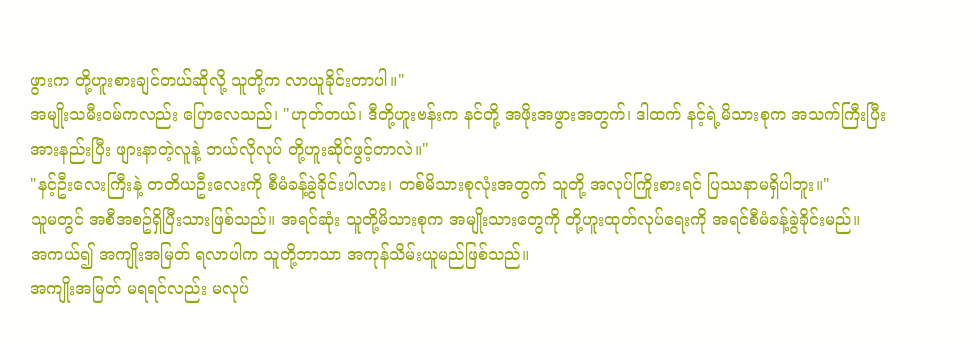ဖွားက တို့ဟူးစားချင်တယ်ဆိုလို့ သူတို့က လာယူခိုင်းတာပါ။"
အမျိုးသမီးဝမ်ကလည်း ပြောလေသည်၊ "ဟုတ်တယ်၊ ဒီတို့ဟူးဗန်းက နင်တို့ အဖိုးအဖွားအတွက်၊ ဒါထက် နင့်ရဲ့မိသားစုက အသက်ကြီးပြီး အားနည်းပြီး ဖျားနာတဲ့လူနဲ့ ဘယ်လိုလုပ် တို့ဟူးဆိုင်ဖွင့်တာလဲ။"
"နင့်ဦးလေးကြီးနဲ့ တတိယဦးလေးကို စီမံခန့်ခွဲခိုင်းပါလား၊ တစ်မိသားစုလုံးအတွက် သူတို့ အလုပ်ကြိုးစားရင် ပြဿနာမရှိပါဘူး။"
သူမတွင် အစီအစဥ်ရှိပြီးသားဖြစ်သည်။ အရင်ဆုံး သူတို့မိသားစုက အမျိုးသားတွေကို တို့ဟူးထုတ်လုပ်ရေးကို အရင်စီမံခန့်ခွဲခိုင်းမည်။
အကယ်၍ အကျိုးအမြတ် ရလာပါက သူတို့ဘာသာ အကုန်သိမ်းယူမည်ဖြစ်သည်။
အကျိုးအမြတ် မရရင်လည်း မလုပ်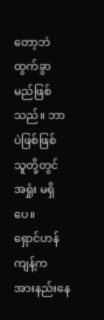တော့ဘဲ ထွက်ခွာမည်ဖြစ်သည်။ ဘာပဲဖြစ်ဖြစ် သူတို့တွင် အရှုံး မရှိပေ။
ရှောင်ဟန်ကျန့်က အားနည်းနေ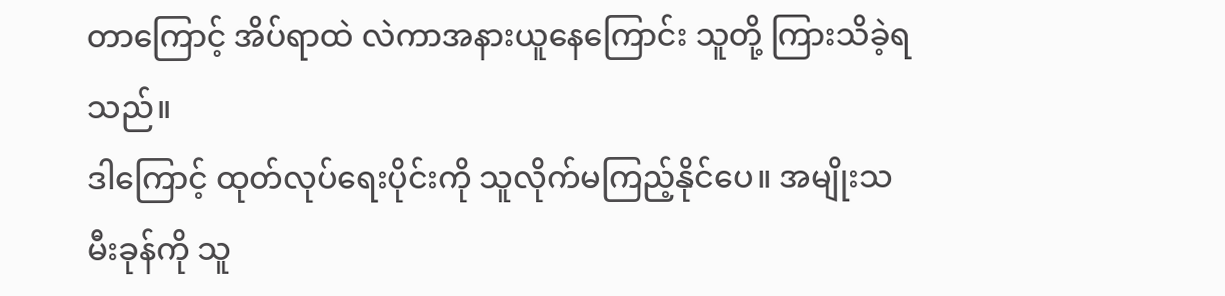တာကြောင့် အိပ်ရာထဲ လဲကာအနားယူနေကြောင်း သူတို့ ကြားသိခဲ့ရသည်။
ဒါကြောင့် ထုတ်လုပ်ရေးပိုင်းကို သူလိုက်မကြည့်နိုင်ပေ။ အမျိုးသမီးခုန်ကို သူ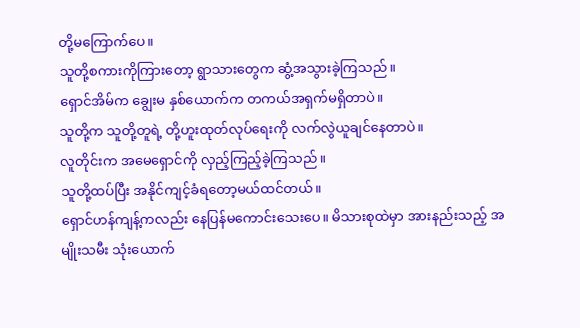တို့မကြောက်ပေ။
သူတို့စကားကိုကြားတော့ ရွာသားတွေက ဆွံ့အသွားခဲ့ကြသည်။
ရှောင်အိမ်က ချွေးမ နှစ်ယောက်က တကယ်အရှက်မရှိတာပဲ။
သူတို့က သူတို့တူရဲ့ တို့ဟူးထုတ်လုပ်ရေးကို လက်လွဲယူချင်နေတာပဲ။
လူတိုင်းက အမေရှောင်ကို လှည့်ကြည့်ခဲ့ကြသည်။
သူတို့ထပ်ပြီး အနိုင်ကျင့်ခံရတော့မယ်ထင်တယ်။
ရှောင်ဟန်ကျန့်ကလည်း နေပြန်မကောင်းသေးပေ။ မိသားစုထဲမှာ အားနည်းသည့် အမျိုးသမီး သုံးယောက်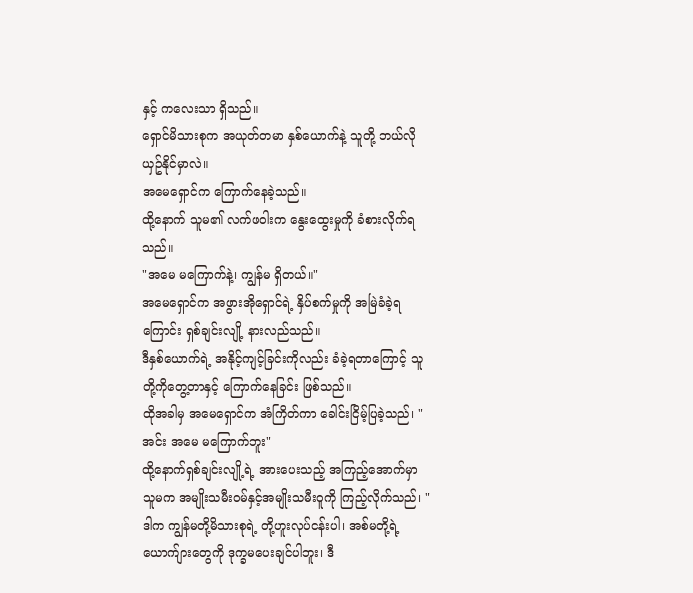နှင့် ကလေးသာ ရှိသည်။
ရှောင်မိသားစုက အယုတ်တမာ နှစ်ယောက်နဲ့ သူတို့ ဘယ်လိုယှဥ်နိုင်မှာလဲ။
အမေရှောင်က ကြောက်နေခဲ့သည်။
ထို့နောက် သူမ၏ လက်ဖဝါးက နွေးထွေးမှုကို ခံစားလိုက်ရသည်။
"အမေ မကြောက်နဲ့၊ ကျွန်မ ရှိတယ်။"
အမေရှောင်က အဖွားအိုရှောင်ရဲ့ နှိပ်စက်မှုကို အမြဲခံခဲ့ရကြောင်း ရှစ်ချင်းလျို့ နားလည်သည်။
ဒီနှစ်ယောက်ရဲ့ အနိုင့်ကျင့်ခြင်းကိုလည်း ခံခဲ့ရတာကြောင့် သူတို့ကိုတွေ့တာနှင့် ကြောက်နေခြင်း ဖြစ်သည်။
ထိုအခါမှ အမေရှောင်က အံကြိတ်ကာ ခေါင်းငြိမ့်ပြခဲ့သည်၊ "အင်း အမေ မကြောက်ဘူး"
ထို့နောက်ရှစ်ချင်းလျို့ရဲ့ အားပေးသည့် အကြည့်အောက်မှာ သူမက အမျိုးသမီးဝမ်နှင့်အမျိုးသမီးဝူကို ကြည့်လိုက်သည်၊ "ဒါက ကျွန်မတို့မိသားစုရဲ့ တို့ဟူးလုပ်ငန်းပါ၊ အစ်မတို့ရဲ့ ယောက်ျားတွေကို ဒုက္ခမပေးချင်ပါဘူး၊ ဒီ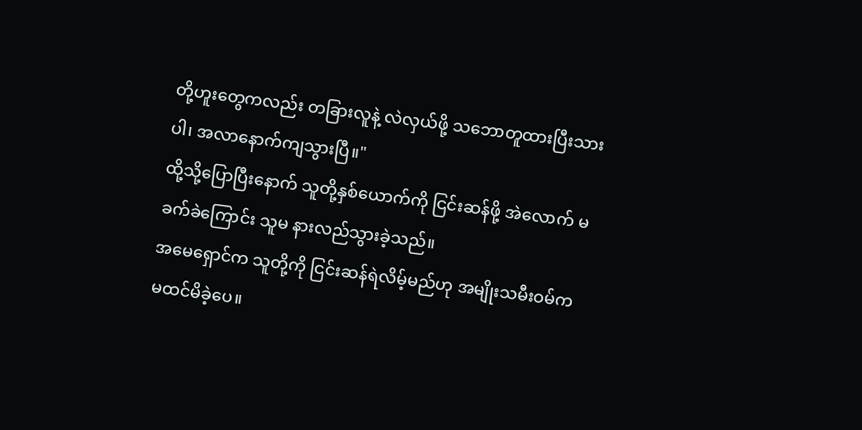တို့ဟူးတွေကလည်း တခြားလူနဲ့ လဲလှယ်ဖို့ သဘောတူထားပြီးသားပါ၊ အလာနောက်ကျသွားပြီ။"
ထို့သို့ပြောပြီးနောက် သူတို့နှစ်ယောက်ကို ငြင်းဆန်ဖို့ အဲလောက် မခက်ခဲကြောင်း သူမ နားလည်သွားခဲ့သည်။
အမေရှောင်က သူတို့ကို ငြင်းဆန်ရဲလိမ့်မည်ဟု အမျိုးသမီးဝမ်က မထင်မိခဲ့ပေ။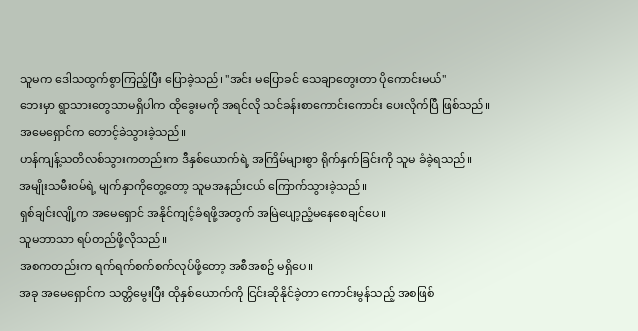သူမက ဒေါသထွက်စွာကြည့်ပြီး ပြောခဲ့သည်၊ "အင်း မပြောခင် သေချာတွေးတာ ပိုကောင်းမယ်"
ဘေးမှာ ရွာသားတွေသာမရှိပါက ထိုခွေးမကို အရင်လို သင်ခန်းစာကောင်းကောင်း ပေးလိုက်ပြီ ဖြစ်သည်။
အမေရှောင်က တောင့်ခဲသွားခဲ့သည်။
ဟန်ကျန့်သတိလစ်သွားကတည်းက ဒီနှစ်ယောက်ရဲ့ အကြိမ်များစွာ ရိုက်နှက်ခြင်းကို သူမ ခံခဲ့ရသည်။
အမျိုးသမီးဝမ်ရဲ့ မျက်နှာကိုတွေ့တော့ သူမအနည်းငယ် ကြောက်သွားခဲ့သည်။
ရှစ်ချင်းလျို့က အမေရှောင် အနိုင်ကျင့်ခံရဖို့အတွက် အမြဲပျော့ညံ့မနေစေချင်ပေ။
သူမဘာသာ ရပ်တည်ဖို့လိုသည်။
အစကတည်းက ရက်ရက်စက်စက်လုပ်ဖို့တော့ အစီအစဥ် မရှိပေ။
အခု အမေရှောင်က သတ္တိမွေးပြီး ထိုနှစ်ယောက်ကို ငြင်းဆိုနိုင်ခဲ့တာ ကောင်းမွန်သည့် အစဖြစ်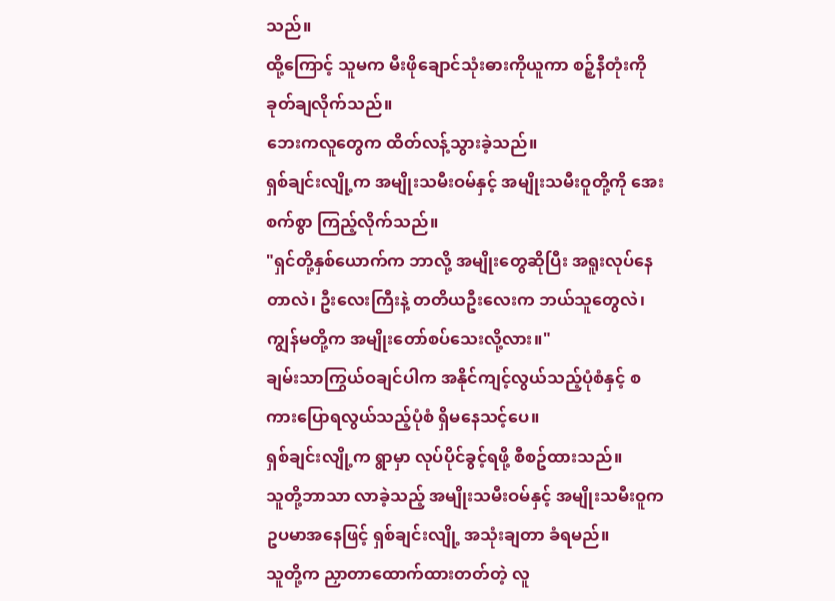သည်။
ထို့ကြောင့် သူမက မီးဖိုချောင်သုံးဓားကိုယူကာ စဉ့်နီတုံးကို ခုတ်ချလိုက်သည်။
ဘေးကလူတွေက ထိတ်လန့်သွားခဲ့သည်။
ရှစ်ချင်းလျို့က အမျိုးသမီးဝမ်နှင့် အမျိုးသမီးဝူတို့ကို အေးစက်စွာ ကြည့်လိုက်သည်။
"ရှင်တို့နှစ်ယောက်က ဘာလို့ အမျိုးတွေဆိုပြီး အရူးလုပ်နေတာလဲ၊ ဦးလေးကြီးနဲ့ တတိယဦးလေးက ဘယ်သူတွေလဲ၊ ကျွန်မတို့က အမျိုးတော်စပ်သေးလို့လား။"
ချမ်းသာကြွယ်ဝချင်ပါက အနိုင်ကျင့်လွယ်သည့်ပုံစံနှင့် စကားပြောရလွယ်သည့်ပုံစံ ရှိမနေသင့်ပေ။
ရှစ်ချင်းလျို့က ရွာမှာ လုပ်ပိုင်ခွင့်ရဖို့ စီစဥ်ထားသည်။
သူတို့ဘာသာ လာခဲ့သည့် အမျိုးသမီးဝမ်နှင့် အမျိုးသမီးဝူက ဥပမာအနေဖြင့် ရှစ်ချင်းလျို့ အသုံးချတာ ခံရမည်။
သူတို့က ညှာတာထောက်ထားတတ်တဲ့ လူ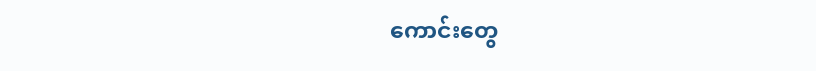ကောင်းတွေ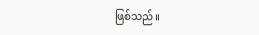ဖြစ်သည်။